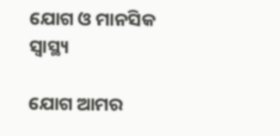ଯୋଗ ଓ ମାନସିକ ସ୍ବାସ୍ଥ୍ୟ

ଯୋଗ ଆମର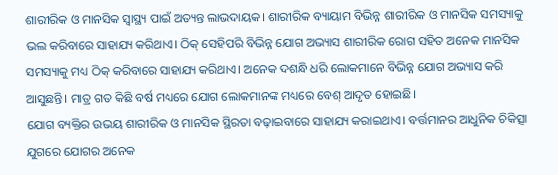ଶାରୀରିକ ଓ ମାନସିକ ସ୍ବାସ୍ଥ୍ୟ ପାଇଁ ଅତ୍ୟନ୍ତ ଲାଭଦାୟକ। ଶାରୀରିକ ବ୍ୟାୟାମ ବିଭିନ୍ନ ଶାରୀରିକ ଓ ମାନସିକ ସମସ୍ୟାକୁ ଭଲ କରିବାରେ ସାହାଯ୍ୟ କରିଥାଏ। ଠିକ୍‌ ସେହିପରି ବିଭିନ୍ନ ଯୋଗ ଅଭ୍ୟାସ ଶାରୀରିକ ରୋଗ ସହିତ ଅନେକ ମାନସିକ ସମସ୍ୟାକୁ ମଧ୍ୟ ଠିକ୍‌ କରିବାରେ ସାହାଯ୍ୟ କରିଥାଏ। ଅନେକ ଦଶନ୍ଧି ଧରି ଲୋକମାନେ ବିଭିନ୍ନ ଯୋଗ ଅଭ୍ୟାସ କରି ଆସୁଛନ୍ତି। ମାତ୍ର ଗତ କିଛି ବର୍ଷ ମଧ୍ୟରେ ଯୋଗ ଲୋକମାନଙ୍କ ମଧ୍ୟରେ ବେଶ୍‌ ଆଦୃତ ହୋଇଛି।
ଯୋଗ ବ୍ୟକ୍ତିର ଉଭୟ ଶାରୀରିକ ଓ ମାନସିକ ସ୍ଥିରତା ବଢ଼ାଇବାରେ ସାହାଯ୍ୟ କରାଇଥାଏ। ବର୍ତ୍ତମାନର ଆଧୁନିକ ଚିକିତ୍ସା ଯୁଗରେ ଯୋଗର ଅନେକ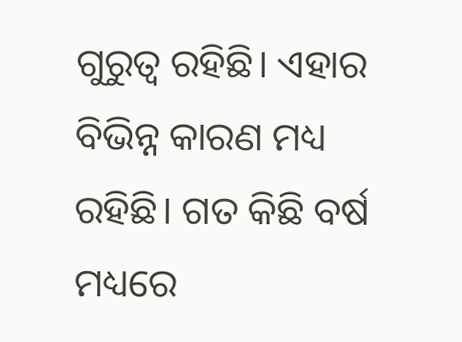ଗୁରୁତ୍ୱ ରହିଛି। ଏହାର ବିଭିନ୍ନ କାରଣ ମଧ୍ୟ ରହିଛି। ଗତ କିଛି ବର୍ଷ ମଧ୍ୟରେ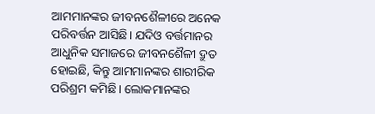ଆମମାନଙ୍କର ଜୀବନଶୈଳୀରେ ଅନେକ ପରିବର୍ତ୍ତନ ଆସିଛି। ଯଦିଓ ବର୍ତ୍ତମାନର ଆଧୁନିକ ସମାଜରେ ଜୀବନଶୈଳୀ ଦ୍ରୁତ ହୋଇଛି, କିନ୍ତୁ ଆମମାନଙ୍କର ଶାରୀରିକ ପରିଶ୍ରମ କମିଛି। ଲୋକମାନଙ୍କର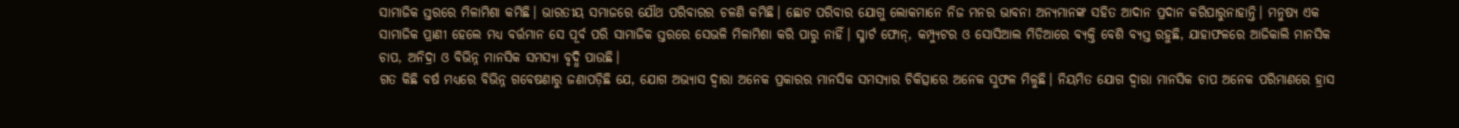ସାମାଜିକ ସ୍ତରରେ ମିଳାମିଶା କମିଛି। ଭାରତୀୟ ସମାଜରେ ଯୌଥ ପରିବାରର ଚଳଣି କମିଛି। ଛୋଟ ପରିବାର ଯୋଗୁ ଲୋକମାନେ ନିଜ ମନର ଭାବନା ଅନ୍ୟମାନଙ୍କ ସହିତ ଆଦାନ ପ୍ରଦାନ କରିପାରୁନାହାନ୍ତି। ମନୁଷ୍ୟ ଏକ ସାମାଜିକ ପ୍ରାଣୀ ହେଲେ ମଧ୍ୟ ବର୍ତ୍ତମାନ ସେ ପୂର୍ବ ପରି ସାମାଜିକ ସ୍ତରରେ ସେଭଳି ମିଳାମିଶା କରି ପାରୁ ନାହିଁ। ସ୍ମାର୍ଟ ଫୋନ୍‌, କମ୍ପ୍ୟୁଟର ଓ ସୋସିଆଲ ମିଡିଆରେ ବ୍ୟକ୍ତି ବେଶି ବ୍ୟସ୍ତ ରହୁଛି, ଯାହାଫଳରେ ଆଜିକାଲି ମାନସିକ ଚାପ, ଅନିଦ୍ରା ଓ ବିଭିନ୍ନ ମାନସିକ ସମସ୍ୟା ବୃଦ୍ଧି ପାଉଛି।
ଗତ କିଛି ବର୍ଷ ମଧ୍ୟରେ ବିଭିନ୍ନ ଗବେଷଣାରୁ ଜଣାପଡ଼ିଛି ଯେ, ଯୋଗ ଅଭ୍ୟାସ ଦ୍ୱାରା ଅନେକ ପ୍ରକାରର ମାନସିକ ସମସ୍ୟାର ଚିକିତ୍ସାରେ ଅନେକ ସୁଫଳ ମିଳୁଛି। ନିୟମିତ ଯୋଗ ଦ୍ୱାରା ମାନସିକ ଚାପ ଅନେକ ପରିମାଣରେ ହ୍ରାସ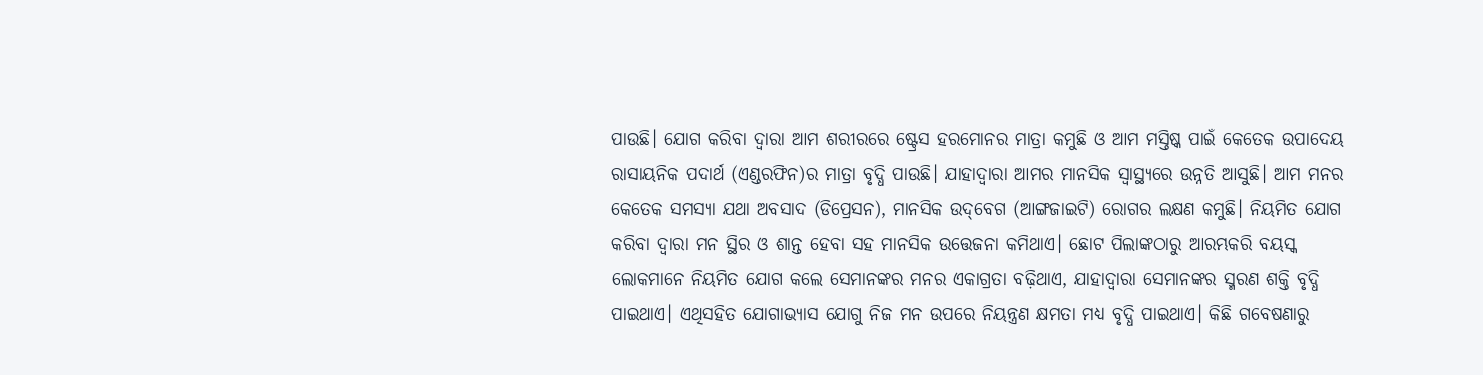ପାଉଛି। ଯୋଗ କରିବା ଦ୍ୱାରା ଆମ ଶରୀରରେ ଷ୍ଟ୍ରେସ ହରମୋନର ମାତ୍ରା କମୁଛି ଓ ଆମ ମସ୍ତିଷ୍କ ପାଇଁ କେତେକ ଉପାଦେୟ ରାସାୟନିକ ପଦାର୍ଥ (ଏଣ୍ଡରଫିନ)ର ମାତ୍ରା ବୃଦ୍ଧି ପାଉଛି। ଯାହାଦ୍ୱାରା ଆମର ମାନସିକ ସ୍ବାସ୍ଥ୍ୟରେ ଉନ୍ନତି ଆସୁଛି। ଆମ ମନର କେତେକ ସମସ୍ୟା ଯଥା ଅବସାଦ (ଡିପ୍ରେସନ), ମାନସିକ ଉଦ୍‌ବେଗ (ଆଙ୍ଗଜାଇଟି) ରୋଗର ଲକ୍ଷଣ କମୁଛି। ନିୟମିତ ଯୋଗ କରିବା ଦ୍ୱାରା ମନ ସ୍ଥିର ଓ ଶାନ୍ତ ହେବା ସହ ମାନସିକ ଉତ୍ତେଜନା କମିଥାଏ। ଛୋଟ ପିଲାଙ୍କଠାରୁ ଆରମ୍ଭକରି ବୟସ୍କ ଲୋକମାନେ ନିୟମିତ ଯୋଗ କଲେ ସେମାନଙ୍କର ମନର ଏକାଗ୍ରତା ବଢ଼ିଥାଏ, ଯାହାଦ୍ୱାରା ସେମାନଙ୍କର ସ୍ମରଣ ଶକ୍ତି ବୃଦ୍ଧି ପାଇଥାଏ। ଏଥିସହିତ ଯୋଗାଭ୍ୟାସ ଯୋଗୁ ନିଜ ମନ ଉପରେ ନିୟନ୍ତ୍ରଣ କ୍ଷମତା ମଧ୍ୟ ବୃଦ୍ଧି ପାଇଥାଏ। କିଛି ଗବେଷଣାରୁ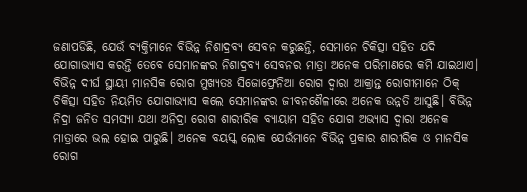ଜଣାପଡିଛି, ଯେଉଁ ବ୍ୟକ୍ତିମାନେ ବିଭିନ୍ନ ନିଶାଦ୍ରବ୍ୟ ସେବନ କରୁଛନ୍ତି, ସେମାନେ ଚିକିତ୍ସା ସହିତ ଯଦି ଯୋଗାଭ୍ୟାସ କରନ୍ତି ତେବେ ସେମାନଙ୍କର ନିଶାଦ୍ରବ୍ୟ ସେବନର ମାତ୍ରା ଅନେକ ପରିମାଣରେ କମି ଯାଇଥାଏ। ବିଭିନ୍ନ ଦୀର୍ଘ ସ୍ଥାୟୀ ମାନସିକ ରୋଗ ମୁଖ୍ୟତଃ ସିଜୋଫ୍ରେନିଆ ରୋଗ ଦ୍ୱାରା ଆକ୍ରାନ୍ତ ରୋଗୀମାନେ ଠିକ୍‌ ଚିକିତ୍ସା ସହିତ ନିୟମିତ ଯୋଗାଭ୍ୟାସ କଲେ ସେମାନଙ୍କର ଜୀବନଶୈଳୀରେ ଅନେକ ଉନ୍ନତି ଆସୁଛି। ବିଭିନ୍ନ ନିଦ୍ରା ଜନିତ ସମସ୍ୟା ଯଥା ଅନିଦ୍ରା ରୋଗ ଶାରୀରିକ ବ୍ୟାୟାମ ସହିତ ଯୋଗ ଅଭ୍ୟାସ ଦ୍ୱାରା ଅନେକ ମାତ୍ରାରେ ଭଲ ହୋଇ ପାରୁଛି। ଅନେକ ବୟସ୍କ ଲୋକ ଯେଉଁମାନେ ବିଭିନ୍ନ ପ୍ରକାର ଶାରୀରିକ ଓ ମାନସିକ ରୋଗ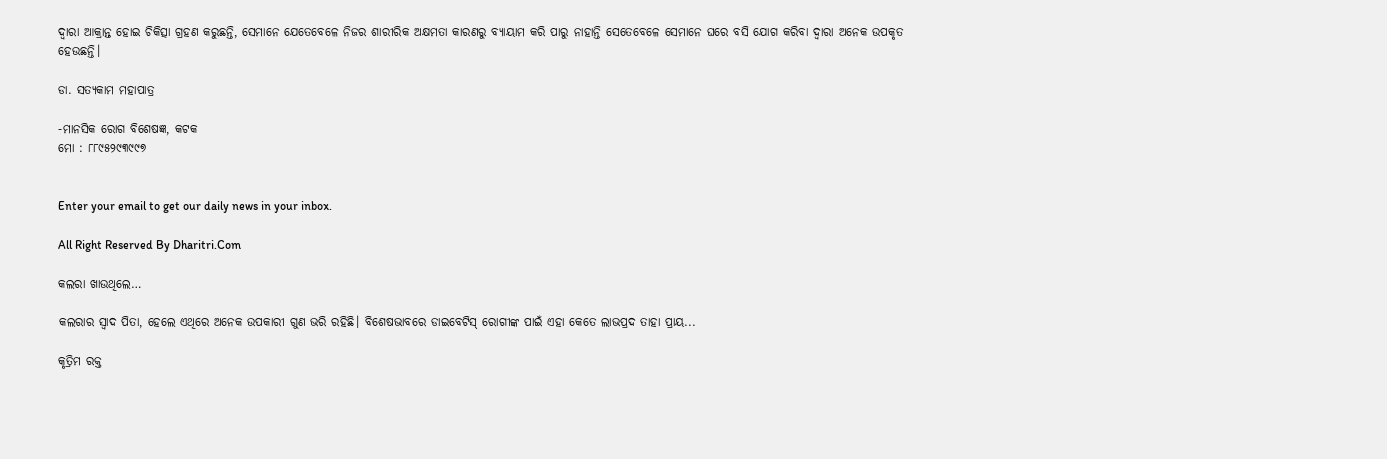ଦ୍ୱାରା ଆକ୍ରାନ୍ତ ହୋଇ ଚିକିତ୍ସା ଗ୍ରହଣ କରୁଛନ୍ତି, ସେମାନେ ଯେତେବେଳେ ନିଜର ଶାରୀରିକ ଅକ୍ଷମତା କାରଣରୁ ବ୍ୟାୟାମ କରି ପାରୁ ନାହାନ୍ତି ସେତେବେଳେ ସେମାନେ ଘରେ ବସି ଯୋଗ କରିବା ଦ୍ୱାରା ଅନେକ ଉପକୃତ ହେଉଛନ୍ତି।

ଡା. ସତ୍ୟକାମ ମହାପାତ୍ର

-ମାନସିକ ରୋଗ ବିଶେଷଜ୍ଞ, କଟକ
ମୋ : ୮୮୯୫୨୯୩୯୯୭


Enter your email to get our daily news in your inbox.

All Right Reserved By Dharitri.Com

କଲରା ଖାଉଥିଲେ…

କଲରାର ସ୍ବାଦ ପିତା, ହେଲେ ଏଥିରେ ଅନେକ ଉପକାରୀ ଗୁଣ ଭରି ରହିଛି। ବିଶେଷଭାବରେ ଡାଇବେଟିସ୍‌ ରୋଗୀଙ୍କ ପାଇଁ ଏହା କେତେ ଲାଭପ୍ରଦ ତାହା ପ୍ରାୟ...

କୃତ୍ରିମ ରକ୍ତ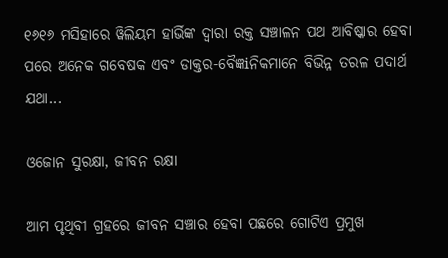୧୬୧୬ ମସିହାରେ ୱିଲିୟମ ହାର୍ଭିଙ୍କ ଦ୍ୱାରା ରକ୍ତ ସଞ୍ଚାଳନ ପଥ ଆବିଷ୍କାର ହେବା ପରେ ଅନେକ ଗବେଷକ ଏବଂ ଡାକ୍ତର-ବୈଜ୍ଞiନିକମାନେ ବିଭିନ୍ନ ତରଳ ପଦାର୍ଥ ଯଥା...

ଓଜୋନ ସୁରକ୍ଷା, ଜୀବନ ରକ୍ଷା

ଆମ ପୃଥିବୀ ଗ୍ରହରେ ଜୀବନ ସଞ୍ଚାର ହେବା ପଛରେ ଗୋଟିଏ ପ୍ରମୁଖ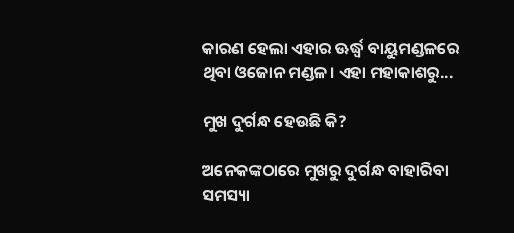କାରଣ ହେଲା ଏହାର ଊର୍ଦ୍ଧ୍ୱ ବାୟୁମଣ୍ଡଳରେ ଥିବା ଓଜୋନ ମଣ୍ଡଳ। ଏହା ମହାକାଶରୁ...

ମୁଖ ଦୁର୍ଗନ୍ଧ ହେଉଛି କି?

ଅନେକଙ୍କଠାରେ ମୁଖରୁ ଦୁର୍ଗନ୍ଧ ବାହାରିବା ସମସ୍ୟା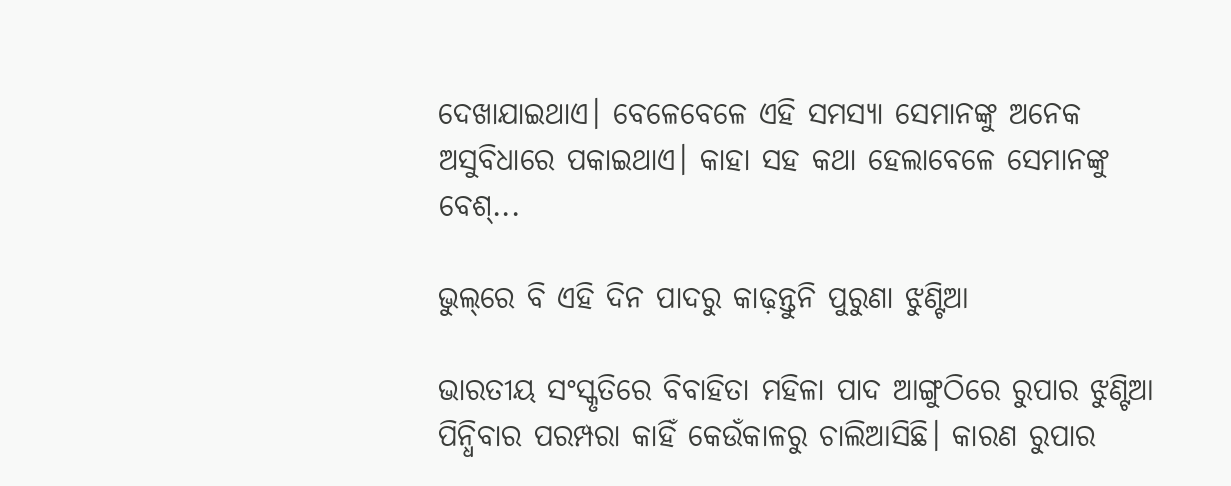ଦେଖାଯାଇଥାଏ। ବେଳେବେଳେ ଏହି ସମସ୍ୟା ସେମାନଙ୍କୁ ଅନେକ ଅସୁବିଧାରେ ପକାଇଥାଏ। କାହା ସହ କଥା ହେଲାବେଳେ ସେମାନଙ୍କୁ ବେଶ୍‌...

ଭୁଲ୍‌ରେ ବି ଏହି ଦିନ ପାଦରୁ କାଢ଼ନ୍ତୁନି ପୁରୁଣା ଝୁଣ୍ଟିଆ

ଭାରତୀୟ ସଂସ୍କୃତିରେ ବିବାହିତା ମହିଳା ପାଦ ଆଙ୍ଗୁଠିରେ ରୁପାର ଝୁଣ୍ଟିଆ ପିନ୍ଧିବାର ପରମ୍ପରା କାହିଁ କେଉଁକାଳରୁ ଚାଲିଆସିଛି। କାରଣ ରୁପାର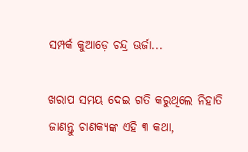ସମ୍ପର୍କ କୁଆଡ଼େ ଚନ୍ଦ୍ର ଊର୍ଜା...

ଖରାପ ସମୟ ଦେଇ ଗତି କରୁଥିଲେ ନିହାତି ଜାଣନ୍ତୁ ଚାଣକ୍ୟଙ୍କ ଏହି ୩ କଥା,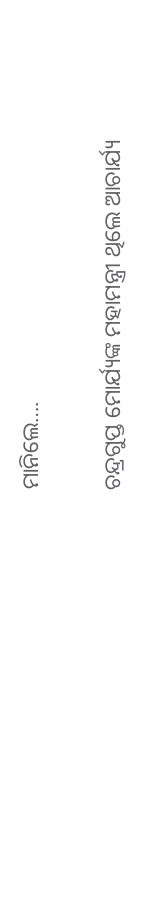ମାନିଲେ….

ଚନ୍ଦ୍ରଗୁପ୍ତ ମୋର୍ଯ୍ୟଙ୍କ ମହାମନ୍ତ୍ରୀ ଥିଲେ ଆଚାର୍ଯ୍ୟ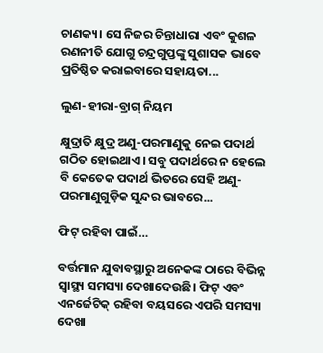ଚାଣକ୍ୟ। ସେ ନିଜର ଚିନ୍ତାଧାରା ଏବଂ କୁଶଳ ରଣନୀତି ଯୋଗୁ ଚନ୍ଦ୍ରଗୁପ୍ତଙ୍କୁ ସୁଶାସକ ଭାବେ ପ୍ରତିଷ୍ଠିତ କରାଇବାରେ ସହାୟତା...

ଲୁଣ-ହୀରା-ବ୍ରାଗ୍‌ ନିୟମ

କ୍ଷୁଦ୍ରାତି କ୍ଷୁଦ୍ର ଅଣୁ-ପରମାଣୁକୁ ନେଇ ପଦାର୍ଥ ଗଠିତ ହୋଇଥାଏ। ସବୁ ପଦାର୍ଥରେ ନ ହେଲେ ବି କେତେକ ପଦାର୍ଥ ଭିତରେ ସେହି ଅଣୁ-ପରମାଣୁଗୁଡ଼ିକ ସୁନ୍ଦର ଭାବରେ...

ଫିଟ୍‌ ରହିବା ପାଇଁ…

ବର୍ତ୍ତମାନ ଯୁବାବସ୍ଥାରୁ ଅନେକଙ୍କ ଠାରେ ବିଭିନ୍ନ ସ୍ବାସ୍ଥ୍ୟ ସମସ୍ୟା ଦେଖାଦେଉଛି। ଫିଟ୍‌ ଏବଂ ଏନର୍ଜେଟିକ୍‌ ରହିବା ବୟସରେ ଏପରି ସମସ୍ୟା ଦେଖା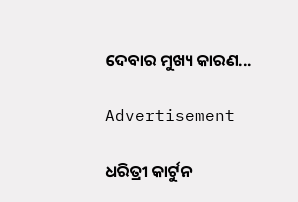ଦେବାର ମୁଖ୍ୟ କାରଣ...

Advertisement

ଧରିତ୍ରୀ କାର୍ଟୁନ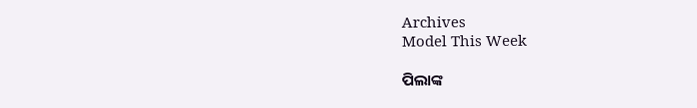Archives
Model This Week

ପିଲାଙ୍କ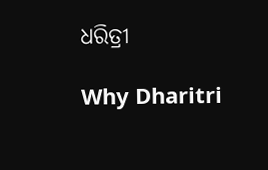ଧରିତ୍ରୀ

Why Dharitri